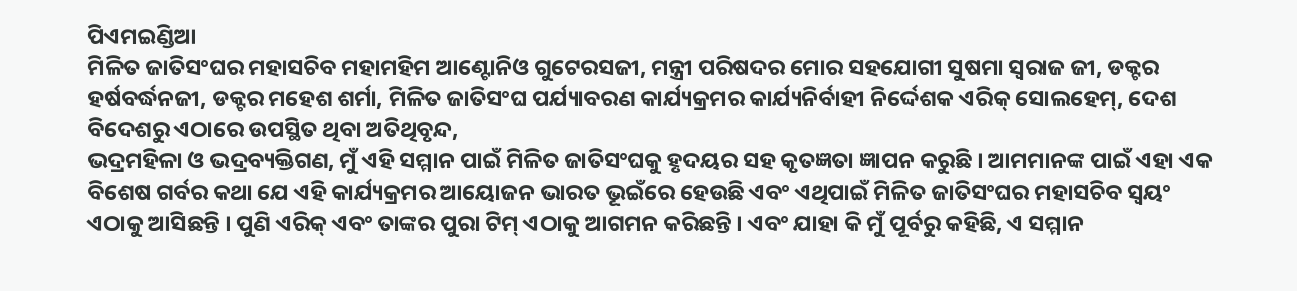ପିଏମଇଣ୍ଡିଆ
ମିଳିତ ଜାତିସଂଘର ମହାସଚିବ ମହାମହିମ ଆଣ୍ଟୋନିଓ ଗୁଟେରସଜୀ, ମନ୍ତ୍ରୀ ପରିଷଦର ମୋର ସହଯୋଗୀ ସୁଷମା ସ୍ୱରାଜ ଜୀ, ଡକ୍ଟର ହର୍ଷବର୍ଦ୍ଧନଜୀ, ଡକ୍ଟର ମହେଶ ଶର୍ମା, ମିଳିତ ଜାତିସଂଘ ପର୍ଯ୍ୟାବରଣ କାର୍ଯ୍ୟକ୍ରମର କାର୍ଯ୍ୟନିର୍ବାହୀ ନିର୍ଦ୍ଦେଶକ ଏରିକ୍ ସୋଲହେମ୍, ଦେଶ ବିଦେଶରୁ ଏଠାରେ ଉପସ୍ଥିତ ଥିବା ଅତିଥିବୃନ୍ଦ,
ଭଦ୍ରମହିଳା ଓ ଭଦ୍ରବ୍ୟକ୍ତିଗଣ, ମୁଁ ଏହି ସମ୍ମାନ ପାଇଁ ମିଳିତ ଜାତିସଂଘକୁ ହୃଦୟର ସହ କୃତଜ୍ଞତା ଜ୍ଞାପନ କରୁଛି । ଆମମାନଙ୍କ ପାଇଁ ଏହା ଏକ ବିଶେଷ ଗର୍ବର କଥା ଯେ ଏହି କାର୍ଯ୍ୟକ୍ରମର ଆୟୋଜନ ଭାରତ ଭୂଇଁରେ ହେଉଛି ଏବଂ ଏଥିପାଇଁ ମିଳିତ ଜାତିସଂଘର ମହାସଚିବ ସ୍ୱୟଂ ଏଠାକୁ ଆସିଛନ୍ତି । ପୁଣି ଏରିକ୍ ଏବଂ ତାଙ୍କର ପୁରା ଟିମ୍ ଏଠାକୁ ଆଗମନ କରିଛନ୍ତି । ଏବଂ ଯାହା କି ମୁଁ ପୂର୍ବରୁ କହିଛି, ଏ ସମ୍ମାନ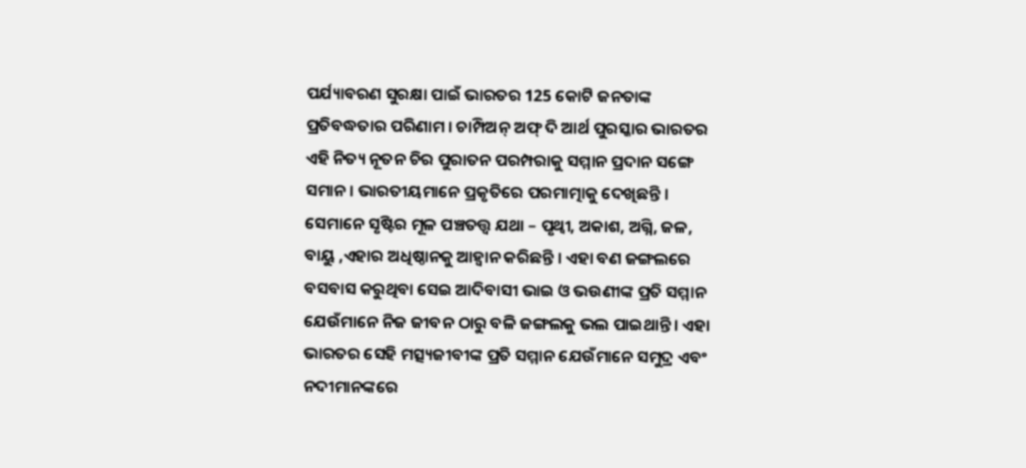ପର୍ଯ୍ୟାବରଣ ସୁରକ୍ଷା ପାଇଁ ଭାରତର 125 କୋଟି ଜନତାଙ୍କ ପ୍ରତିବଦ୍ଧତାର ପରିଣାମ । ଚାମ୍ପିଅନ୍ ଅଫ୍ ଦି ଆର୍ଥ ପୁରସ୍କାର ଭାରତର ଏହି ନିତ୍ୟ ନୂତନ ଚିର ପୁରାତନ ପରମ୍ପରାକୁ ସମ୍ମାନ ପ୍ରଦାନ ସଙ୍ଗେ ସମାନ । ଭାରତୀୟମାନେ ପ୍ରକୃତିରେ ପରମାତ୍ମାକୁ ଦେଖିଛନ୍ତି । ସେମାନେ ସୃଷ୍ଟିର ମୂଳ ପଞ୍ଚତତ୍ତ୍ୱ ଯଥା – ପୃଥ୍ୱୀ, ଅକାଶ, ଅଗ୍ନି, ଜଳ, ବାୟୁ ,ଏହାର ଅଧିଷ୍ଠାନକୁ ଆହ୍ୱାନ କରିଛନ୍ତି । ଏହା ବଣ ଜଙ୍ଗଲରେ ବସବାସ କରୁଥିବା ସେଇ ଆଦିବାସୀ ଭାଇ ଓ ଭଉଣୀଙ୍କ ପ୍ରତି ସମ୍ମାନ ଯେଉଁମାନେ ନିଜ ଜୀବନ ଠାରୁ ବଳି ଜଙ୍ଗଲକୁ ଭଲ ପାଇଥାନ୍ତି । ଏହା ଭାରତର ସେହି ମତ୍ସ୍ୟଜୀବୀଙ୍କ ପ୍ରତି ସମ୍ମାନ ଯେଉଁମାନେ ସମୁଦ୍ର ଏବଂ ନଦୀମାନଙ୍କରେ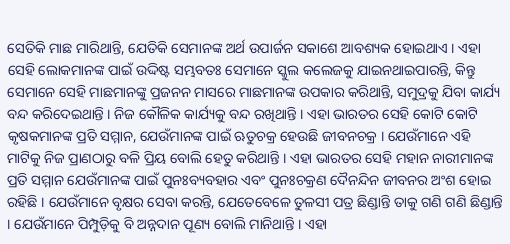ସେତିକି ମାଛ ମାରିଥାନ୍ତି, ଯେତିକି ସେମାନଙ୍କ ଅର୍ଥ ଉପାର୍ଜନ ସକାଶେ ଆବଶ୍ୟକ ହୋଇଥାଏ । ଏହା ସେହି ଲୋକମାନଙ୍କ ପାଇଁ ଉଦ୍ଦିଷ୍ଟ ସମ୍ଭବତଃ ସେମାନେ ସ୍କୁଲ କଲେଜକୁ ଯାଇନଥାଇପାରନ୍ତି, କିନ୍ତୁ ସେମାନେ ସେହି ମାଛମାନଙ୍କୁ ପ୍ରଜନନ ମାସରେ ମାଛମାନଙ୍କ ଉପକାର କରିଥାନ୍ତି, ସମୁଦ୍ରକୁ ଯିବା କାର୍ଯ୍ୟ ବନ୍ଦ କରିଦେଇଥାନ୍ତି । ନିଜ କୌଳିକ କାର୍ଯ୍ୟକୁ ବନ୍ଦ ରଖିଥାନ୍ତି । ଏହା ଭାରତର ସେହି କୋଟି କୋଟି କୃଷକମାନଙ୍କ ପ୍ରତି ସମ୍ମାନ, ଯେଉଁମାନଙ୍କ ପାଇଁ ଋତୁଚକ୍ର ହେଉଛି ଜୀବନଚକ୍ର । ଯେଉଁମାନେ ଏହି ମାଟିକୁ ନିଜ ପ୍ରାଣଠାରୁ ବଳି ପ୍ରିୟ ବୋଲି ହେତୁ କରିଥାନ୍ତି । ଏହା ଭାରତର ସେହି ମହାନ ନାରୀମାନଙ୍କ ପ୍ରତି ସମ୍ମାନ ଯେଉଁମାନଙ୍କ ପାଇଁ ପୁନଃବ୍ୟବହାର ଏବଂ ପୁନଃଚକ୍ରଣ ଦୈନନ୍ଦିନ ଜୀବନର ଅଂଶ ହୋଇ ରହିଛି । ଯେଉଁମାନେ ବୃକ୍ଷର ସେବା କରନ୍ତି, ଯେତେବେଳେ ତୁଳସୀ ପତ୍ର ଛିଣ୍ଡାନ୍ତି ତାକୁ ଗଣି ଗଣି ଛିଣ୍ଡାନ୍ତି । ଯେଉଁମାନେ ପିମ୍ପୁଡ଼ିକୁ ବି ଅନ୍ନଦାନ ପୂଣ୍ୟ ବୋଲି ମାନିଥାନ୍ତି । ଏହା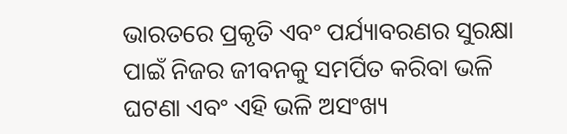ଭାରତରେ ପ୍ରକୃତି ଏବଂ ପର୍ଯ୍ୟାବରଣର ସୁରକ୍ଷା ପାଇଁ ନିଜର ଜୀବନକୁ ସମର୍ପିତ କରିବା ଭଳି ଘଟଣା ଏବଂ ଏହି ଭଳି ଅସଂଖ୍ୟ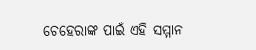ଚେହେରାଙ୍କ ପାଇଁ ଏହି ସମ୍ମାନ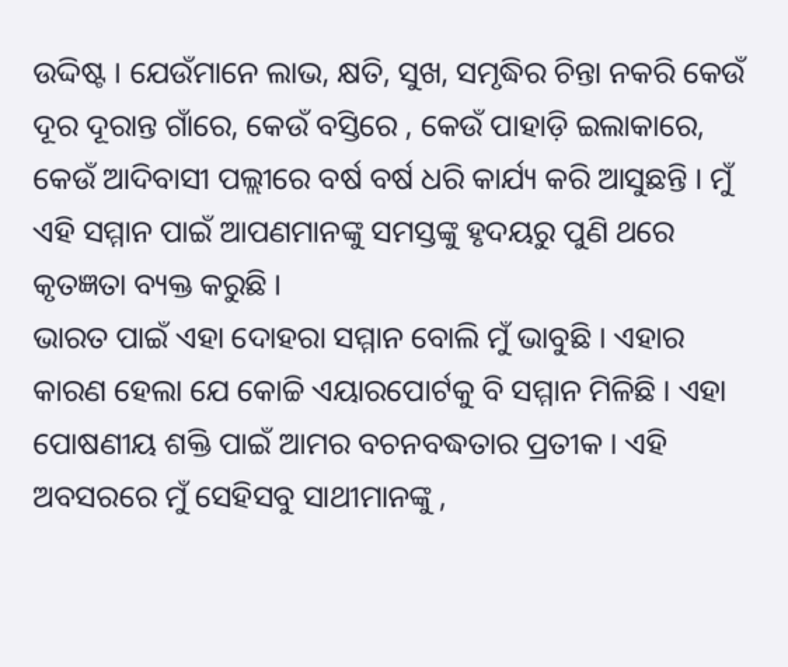ଉଦ୍ଦିଷ୍ଟ । ଯେଉଁମାନେ ଲାଭ, କ୍ଷତି, ସୁଖ, ସମୃଦ୍ଧିର ଚିନ୍ତା ନକରି କେଉଁ ଦୂର ଦୂରାନ୍ତ ଗାଁରେ, କେଉଁ ବସ୍ତିରେ , କେଉଁ ପାହାଡ଼ି ଇଲାକାରେ, କେଉଁ ଆଦିବାସୀ ପଲ୍ଲୀରେ ବର୍ଷ ବର୍ଷ ଧରି କାର୍ଯ୍ୟ କରି ଆସୁଛନ୍ତି । ମୁଁ ଏହି ସମ୍ମାନ ପାଇଁ ଆପଣମାନଙ୍କୁ ସମସ୍ତଙ୍କୁ ହୃଦୟରୁ ପୁଣି ଥରେ କୃତଜ୍ଞତା ବ୍ୟକ୍ତ କରୁଛି ।
ଭାରତ ପାଇଁ ଏହା ଦୋହରା ସମ୍ମାନ ବୋଲି ମୁଁ ଭାବୁଛି । ଏହାର କାରଣ ହେଲା ଯେ କୋଚ୍ଚି ଏୟାରପୋର୍ଟକୁ ବି ସମ୍ମାନ ମିଳିଛି । ଏହା ପୋଷଣୀୟ ଶକ୍ତି ପାଇଁ ଆମର ବଚନବଦ୍ଧତାର ପ୍ରତୀକ । ଏହି ଅବସରରେ ମୁଁ ସେହିସବୁ ସାଥୀମାନଙ୍କୁ ,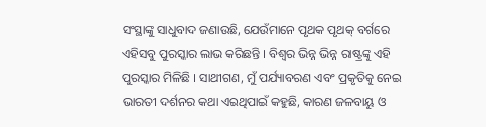ସଂସ୍ଥାଙ୍କୁ ସାଧୁବାଦ ଜଣାଉଛି, ଯେଉଁମାନେ ପୃଥକ ପୃଥକ୍ ବର୍ଗରେ ଏହିସବୁ ପୁରସ୍କାର ଲାଭ କରିଛନ୍ତି । ବିଶ୍ୱର ଭିନ୍ନ ଭିନ୍ନ ରାଷ୍ଟ୍ରଙ୍କୁ ଏହି ପୁରସ୍କାର ମିଳିଛି । ସାଥୀଗଣ, ମୁଁ ପର୍ଯ୍ୟାବରଣ ଏବଂ ପ୍ରକୃତିକୁ ନେଇ ଭାରତୀ ଦର୍ଶନର କଥା ଏଇଥିପାଇଁ କହୁଛି, କାରଣ ଜଳବାୟୁ ଓ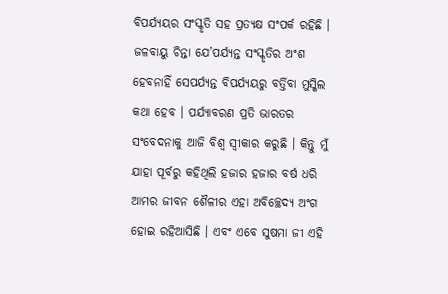ବିପର୍ଯ୍ୟୟର ସଂସ୍କୃତି ସହ ପ୍ରତ୍ୟକ୍ଷ ସଂପର୍କ ରହିଛି । ଜଳବାୟୁ ଚିନ୍ତା ଯେ’ପର୍ଯ୍ୟନ୍ତ ସଂସ୍କୃତିର ଅଂଶ ହେବନାହିଁ ସେପର୍ଯ୍ୟନ୍ତ ବିପର୍ଯ୍ୟୟରୁ ବର୍ତ୍ତିବା ମୁସ୍କିଲ କଥା ହେବ । ପର୍ଯ୍ୟାବରଣ ପ୍ରତି ଭାରତର ସଂବେଦନାକୁ ଆଜି ବିଶ୍ୱ ସ୍ୱୀକାର କରୁଛି । କିନ୍ତୁ ମୁଁ ଯାହା ପୂର୍ବରୁ କହିଥିଲି ହଜାର ହଜାର ବର୍ଷ ଧରି ଆମର ଜୀବନ ଶୈଳୀର ଏହା ଅବିଚ୍ଛେଦ୍ୟ ଅଂଗ ହୋଇ ରହିଆସିଛି । ଏବଂ ଏବେ ସୁଷମା ଜୀ ଏହି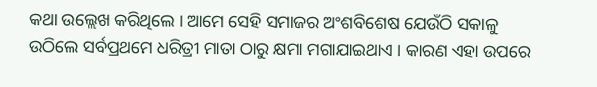କଥା ଉଲ୍ଲେଖ କରିଥିଲେ । ଆମେ ସେହି ସମାଜର ଅଂଶବିଶେଷ ଯେଉଁଠି ସକାଳୁ ଉଠିଲେ ସର୍ବପ୍ରଥମେ ଧରିତ୍ରୀ ମାତା ଠାରୁ କ୍ଷମା ମଗାଯାଇଥାଏ । କାରଣ ଏହା ଉପରେ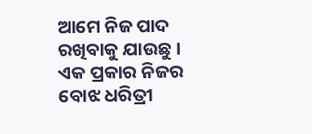ଆମେ ନିଜ ପାଦ ରଖିବାକୁ ଯାଉଛୁ । ଏକ ପ୍ରକାର ନିଜର ବୋଝ ଧରିତ୍ରୀ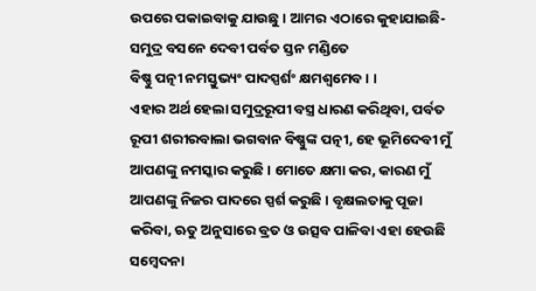ଉପରେ ପକାଇବାକୁ ଯାଉଛୁ । ଆମର ଏଠାରେ କୁହାଯାଇଛି-
ସମୁଦ୍ର ବସନେ ଦେବୀ ପର୍ବତ ସ୍ତନ ମଣ୍ଡିତେ
ବିଷ୍ଣୁ ପତ୍ନୀ ନମସ୍ତୁଭ୍ୟଂ ପାଦସ୍ପର୍ଶଂ କ୍ଷମଶ୍ଵମେବ । ।
ଏହାର ଅର୍ଥ ହେଲା ସମୁଦ୍ରରୂପୀ ବସ୍ତ୍ର ଧାରଣ କରିଥିବା, ପର୍ବତ ରୂପୀ ଶରୀରବାଲା ଭଗବାନ ବିଷ୍ଣୁଙ୍କ ପତ୍ନୀ, ହେ ଭୂମିଦେବୀ ମୁଁ ଆପଣଙ୍କୁ ନମସ୍କାର କରୁଛି । ମୋତେ କ୍ଷମା କର, କାରଣ ମୁଁ ଆପଣଙ୍କୁ ନିଜର ପାଦରେ ସ୍ପର୍ଶ କରୁଛି । ବୃକ୍ଷଲତାକୁ ପୂଜା କରିବା, ଋତୁ ଅନୁସାରେ ବ୍ରତ ଓ ଉତ୍ସବ ପାଳିବା ଏହା ହେଉଛି ସମ୍ବେଦନା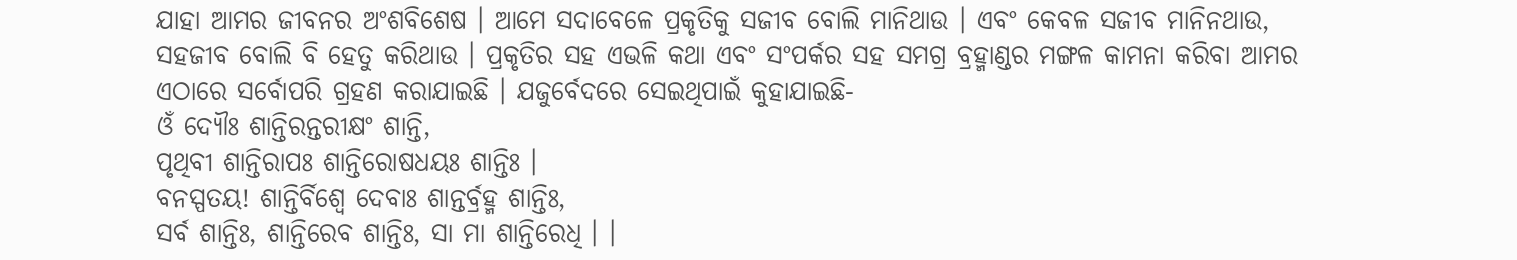ଯାହା ଆମର ଜୀବନର ଅଂଶବିଶେଷ । ଆମେ ସଦାବେଳେ ପ୍ରକୃତିକୁ ସଜୀବ ବୋଲି ମାନିଥାଉ । ଏବଂ କେବଳ ସଜୀବ ମାନିନଥାଉ, ସହଜୀବ ବୋଲି ବି ହେତୁ କରିଥାଉ । ପ୍ରକୃତିର ସହ ଏଭଳି କଥା ଏବଂ ସଂପର୍କର ସହ ସମଗ୍ର ବ୍ରହ୍ମାଣ୍ଡର ମଙ୍ଗଳ କାମନା କରିବା ଆମର ଏଠାରେ ସର୍ବୋପରି ଗ୍ରହଣ କରାଯାଇଛି । ଯଜୁର୍ବେଦରେ ସେଇଥିପାଇଁ କୁହାଯାଇଛି-
ଓଁ ଦ୍ୟୌଃ ଶାନ୍ତିରନ୍ତରୀକ୍ଷଂ ଶାନ୍ତି,
ପୃଥିବୀ ଶାନ୍ତିରାପଃ ଶାନ୍ତିରୋଷଧୟଃ ଶାନ୍ତିଃ ।
ବନସ୍ପତୟ! ଶାନ୍ତିର୍ବିଶ୍ୱେ ଦେବାଃ ଶାନ୍ତର୍ବ୍ରହ୍ମ ଶାନ୍ତିଃ,
ସର୍ବ ଶାନ୍ତିଃ, ଶାନ୍ତିରେବ ଶାନ୍ତିଃ, ସା ମା ଶାନ୍ତିରେଧି । ।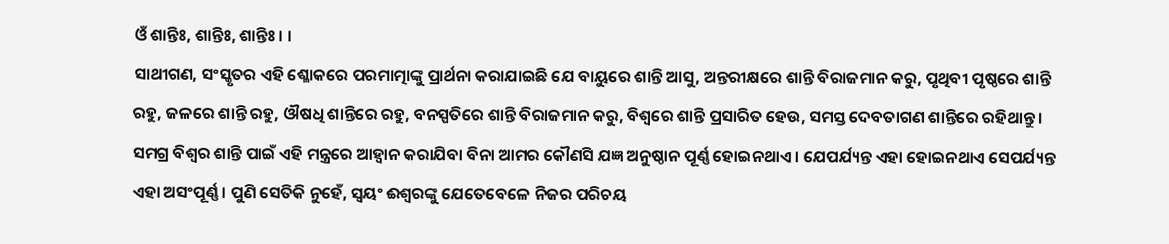ଓଁ ଶାନ୍ତିଃ, ଶାନ୍ତିଃ, ଶାନ୍ତିଃ । ।
ସାଥୀଗଣ, ସଂସ୍କୃତର ଏହି ଶ୍ଳୋକରେ ପରମାତ୍ମାଙ୍କୁ ପ୍ରାର୍ଥନା କରାଯାଇଛି ଯେ ବାୟୁରେ ଶାନ୍ତି ଆସୁ, ଅନ୍ତରୀକ୍ଷରେ ଶାନ୍ତି ବିରାଜମାନ କରୁ, ପୃଥିବୀ ପୃଷ୍ଠରେ ଶାନ୍ତି ରହୁ, ଜଳରେ ଶାନ୍ତି ରହୁ, ଔଷଧି ଶାନ୍ତିରେ ରହୁ, ବନସ୍ପତିରେ ଶାନ୍ତି ବିରାଜମାନ କରୁ, ବିଶ୍ୱରେ ଶାନ୍ତି ପ୍ରସାରିତ ହେଉ, ସମସ୍ତ ଦେବତାଗଣ ଶାନ୍ତିରେ ରହିଥାନ୍ତୁ । ସମଗ୍ର ବିଶ୍ୱର ଶାନ୍ତି ପାଇଁ ଏହି ମନ୍ତ୍ରରେ ଆହ୍ୱାନ କରାଯିବା ବିନା ଆମର କୌଣସି ଯଜ୍ଞ ଅନୁଷ୍ଠାନ ପୂର୍ଣ୍ଣ ହୋଇନଥାଏ । ଯେପର୍ଯ୍ୟନ୍ତ ଏହା ହୋଇନଥାଏ ସେପର୍ଯ୍ୟନ୍ତ ଏହା ଅସଂପୂର୍ଣ୍ଣ । ପୁଣି ସେତିକି ନୁହେଁ, ସ୍ୱୟଂ ଈଶ୍ୱରଙ୍କୁ ଯେତେବେଳେ ନିଜର ପରିଚୟ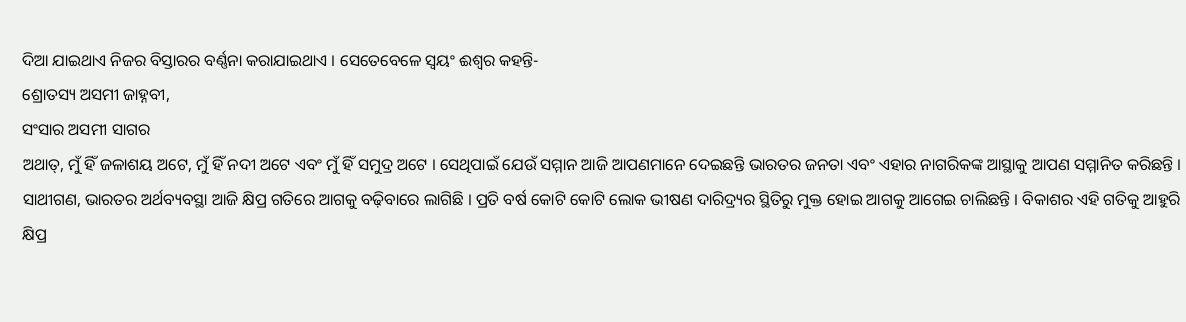ଦିଆ ଯାଇଥାଏ ନିଜର ବିସ୍ତାରର ବର୍ଣ୍ଣନା କରାଯାଇଥାଏ । ସେତେବେଳେ ସ୍ୱୟଂ ଈଶ୍ୱର କହନ୍ତି-
ଶ୍ରୋତସ୍ୟ ଅସମୀ ଜାହ୍ନବୀ,
ସଂସାର ଅସମୀ ସାଗର
ଅଥାତ୍, ମୁଁ ହିଁ ଜଳାଶୟ ଅଟେ, ମୁଁ ହିଁ ନଦୀ ଅଟେ ଏବଂ ମୁଁ ହିଁ ସମୁଦ୍ର ଅଟେ । ସେଥିପାଇଁ ଯେଉଁ ସମ୍ମାନ ଆଜି ଆପଣମାନେ ଦେଇଛନ୍ତି ଭାରତର ଜନତା ଏବଂ ଏହାର ନାଗରିକଙ୍କ ଆସ୍ଥାକୁ ଆପଣ ସମ୍ମାନିତ କରିଛନ୍ତି ।
ସାଥୀଗଣ, ଭାରତର ଅର୍ଥବ୍ୟବସ୍ଥା ଆଜି କ୍ଷିପ୍ର ଗତିରେ ଆଗକୁ ବଢ଼ିବାରେ ଲାଗିଛି । ପ୍ରତି ବର୍ଷ କୋଟି କୋଟି ଲୋକ ଭୀଷଣ ଦାରିଦ୍ର୍ୟର ସ୍ଥିତିରୁ ମୁକ୍ତ ହୋଇ ଆଗକୁ ଆଗେଇ ଚାଲିଛନ୍ତି । ବିକାଶର ଏହି ଗତିକୁ ଆହୁରି କ୍ଷିପ୍ର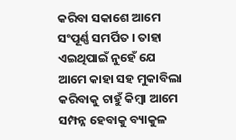କରିବା ସକାଶେ ଆମେ ସଂପୂର୍ଣ୍ଣ ସମର୍ପିତ । ତାହା ଏଇଥିପାଇଁ ନୁହେଁ ଯେ ଆମେ କାହା ସହ ମୁକାବିଲା କରିବାକୁ ଚାହୁଁ କିମ୍ବା ଆମେ ସମ୍ପନ୍ନ ହେବାକୁ ବ୍ୟାକୁଳ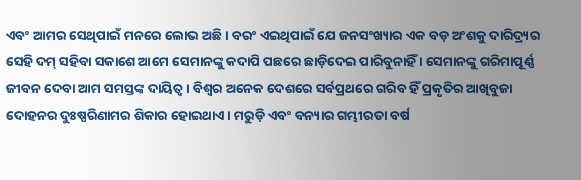ଏବଂ ଆମର ସେଥିପାଇଁ ମନରେ ଲୋଭ ଅଛି । ବରଂ ଏଇଥିପାଇଁ ଯେ ଜନସଂଖ୍ୟାର ଏକ ବଡ଼ ଅଂଶକୁ ଦାରିଦ୍ର୍ୟର ସେହି ଦମ୍ ସହିବା ସକାଶେ ଆମେ ସେମାନଙ୍କୁ କଦାପି ପଛରେ ଛାଡ଼ିଦେଇ ପାରିବୁନାହିଁ । ସେମାନଙ୍କୁ ଗରିମାପୂର୍ଣ୍ଣ ଜୀବନ ଦେବା ଆମ ସମସ୍ତଙ୍କ ଦାୟିତ୍ୱ । ବିଶ୍ୱର ଅନେକ ଦେଶରେ ସର୍ବପ୍ରଥରେ ଗରିବ ହିଁ ପ୍ରକୃତିର ଆଖିବୁଜା ଦୋହନର ଦୁଃଷ୍ପରିଣାମର ଶିକାର ହୋଇଥାଏ । ମରୁଡ଼ି ଏବଂ ବନ୍ୟାର ଗମ୍ଭୀରତା ବର୍ଷ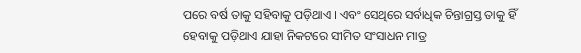ପରେ ବର୍ଷ ତାକୁ ସହିବାକୁ ପଡ଼ିଥାଏ । ଏବଂ ସେଥିରେ ସର୍ବାଧିକ ଚିନ୍ତାଗ୍ରସ୍ତ ତାକୁ ହିଁ ହେବାକୁ ପଡ଼ିଥାଏ ଯାହା ନିକଟରେ ସୀମିତ ସଂସାଧନ ମାତ୍ର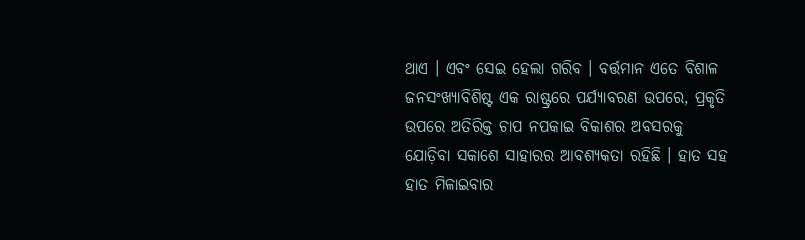ଥାଏ । ଏବଂ ସେଇ ହେଲା ଗରିବ । ବର୍ତ୍ତମାନ ଏତେ ବିଶାଳ ଜନସଂଖ୍ୟାବିଶିଷ୍ଟ ଏକ ରାଷ୍ଟ୍ରରେ ପର୍ଯ୍ୟାବରଣ ଉପରେ, ପ୍ରକୃତି ଉପରେ ଅତିରିକ୍ତ ଚାପ ନପକାଇ ବିକାଶର ଅବସରକୁ ଯୋଡ଼ିବା ସକାଶେ ସାହାରର ଆବଶ୍ୟକତା ରହିଛି । ହାତ ସହ ହାତ ମିଳାଇବାର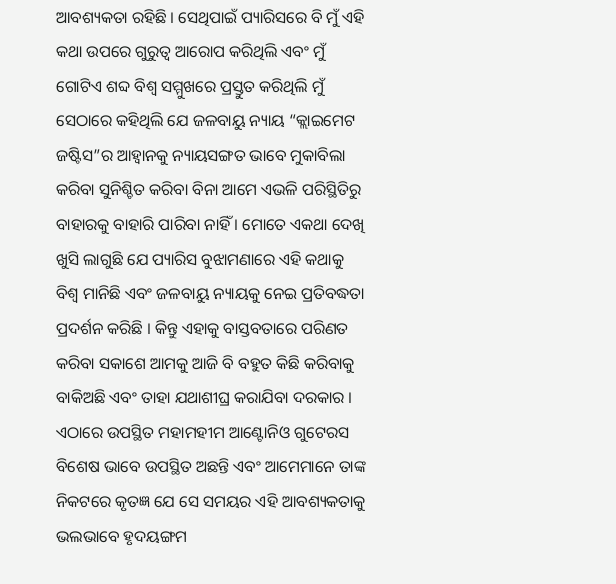ଆବଶ୍ୟକତା ରହିଛି । ସେଥିପାଇଁ ପ୍ୟାରିସରେ ବି ମୁଁ ଏହି କଥା ଉପରେ ଗୁରୁତ୍ୱ ଆରୋପ କରିଥିଲି ଏବଂ ମୁଁ ଗୋଟିଏ ଶବ୍ଦ ବିଶ୍ୱ ସମ୍ମୁଖରେ ପ୍ରସ୍ତୁତ କରିଥିଲି ମୁଁ ସେଠାରେ କହିଥିଲି ଯେ ଜଳବାୟୁ ନ୍ୟାୟ “କ୍ଲାଇମେଟ ଜଷ୍ଟିସ”ର ଆହ୍ଵାନକୁ ନ୍ୟାୟସଙ୍ଗତ ଭାବେ ମୁକାବିଲା କରିବା ସୁନିଶ୍ଚିତ କରିବା ବିନା ଆମେ ଏଭଳି ପରିସ୍ଥିତିରୁ ବାହାରକୁ ବାହାରି ପାରିବା ନାହିଁ । ମୋତେ ଏକଥା ଦେଖି ଖୁସି ଲାଗୁଛି ଯେ ପ୍ୟାରିସ ବୁଝାମଣାରେ ଏହି କଥାକୁ ବିଶ୍ୱ ମାନିଛି ଏବଂ ଜଳବାୟୁ ନ୍ୟାୟକୁ ନେଇ ପ୍ରତିବଦ୍ଧତା ପ୍ରଦର୍ଶନ କରିଛି । କିନ୍ତୁ ଏହାକୁ ବାସ୍ତବତାରେ ପରିଣତ କରିବା ସକାଶେ ଆମକୁ ଆଜି ବି ବହୁତ କିଛି କରିବାକୁ ବାକିଅଛି ଏବଂ ତାହା ଯଥାଶୀଘ୍ର କରାଯିବା ଦରକାର ।
ଏଠାରେ ଉପସ୍ଥିତ ମହାମହୀମ ଆଣ୍ଟୋନିଓ ଗୁଟେରସ ବିଶେଷ ଭାବେ ଉପସ୍ଥିତ ଅଛନ୍ତି ଏବଂ ଆମେମାନେ ତାଙ୍କ ନିକଟରେ କୃତଜ୍ଞ ଯେ ସେ ସମୟର ଏହି ଆବଶ୍ୟକତାକୁ ଭଲଭାବେ ହୃଦୟଙ୍ଗମ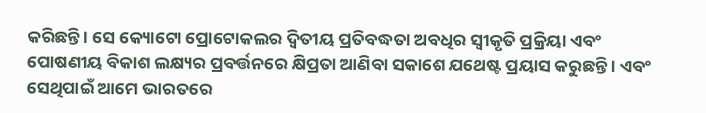କରିଛନ୍ତି । ସେ କ୍ୟୋଟୋ ପ୍ରୋଟୋକଲର ଦ୍ୱିତୀୟ ପ୍ରତିବଦ୍ଧତା ଅବଧିର ସ୍ୱୀକୃତି ପ୍ରକ୍ରିୟା ଏବଂ ପୋଷଣୀୟ ବିକାଶ ଲକ୍ଷ୍ୟର ପ୍ରବର୍ତ୍ତନରେ କ୍ଷିପ୍ରତା ଆଣିବା ସକାଶେ ଯଥେଷ୍ଟ ପ୍ରୟାସ କରୁଛନ୍ତି । ଏବଂ ସେଥିପାଇଁ ଆମେ ଭାରତରେ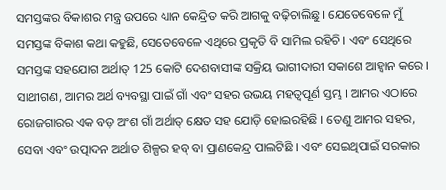ସମସ୍ତଙ୍କର ବିକାଶର ମନ୍ତ୍ର ଉପରେ ଧ୍ୟାନ କେନ୍ଦ୍ରିତ କରି ଆଗକୁ ବଢ଼ିଚାଲିଛୁ । ଯେତେବେଳେ ମୁଁ ସମସ୍ତଙ୍କ ବିକାଶ କଥା କହୁଛି, ସେତେବେଳେ ଏଥିରେ ପ୍ରକୃତି ବି ସାମିଲ ରହିଚି । ଏବଂ ସେଥିରେ ସମସ୍ତଙ୍କ ସହଯୋଗ ଅର୍ଥାତ୍ 125 କୋଟି ଦେଶବାସୀଙ୍କ ସକ୍ରିୟ ଭାଗୀଦାରୀ ସକାଶେ ଆହ୍ୱାନ କରେ ।
ସାଥୀଗଣ, ଆମର ଅର୍ଥ ବ୍ୟବସ୍ଥା ପାଇଁ ଗାଁ ଏବଂ ସହର ଉଭୟ ମହତ୍ୱପୂର୍ଣ ସ୍ତମ୍ଭ । ଆମର ଏଠାରେ ରୋଜଗାରର ଏକ ବଡ଼ ଅଂଶ ଗାଁ ଅର୍ଥାତ୍ କ୍ଷେତ ସହ ଯୋଡ଼ି ହୋଇରହିଛି । ତେଣୁ ଆମର ସହର, ସେବା ଏବଂ ଉତ୍ପାଦନ ଅର୍ଥାତ ଶିଳ୍ପର ହବ୍ ବା ପ୍ରାଣକେନ୍ଦ୍ର ପାଲଟିଛି । ଏବଂ ସେଇଥିପାଇଁ ସରକାର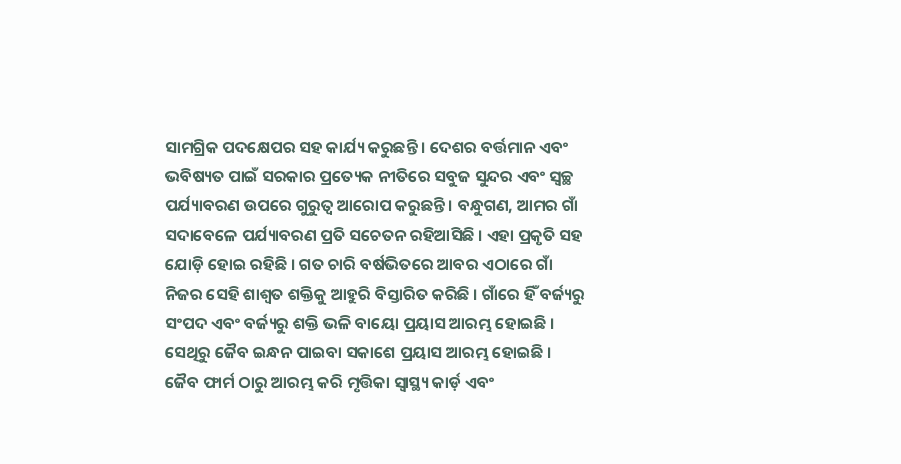ସାମଗ୍ରିକ ପଦକ୍ଷେପର ସହ କାର୍ଯ୍ୟ କରୁଛନ୍ତି । ଦେଶର ବର୍ତ୍ତମାନ ଏବଂ ଭବିଷ୍ୟତ ପାଇଁ ସରକାର ପ୍ରତ୍ୟେକ ନୀତିରେ ସବୁଜ ସୁନ୍ଦର ଏବଂ ସ୍ୱଚ୍ଛ ପର୍ଯ୍ୟାବରଣ ଉପରେ ଗୁରୁତ୍ୱ ଆରୋପ କରୁଛନ୍ତି । ବନ୍ଧୁଗଣ, ଆମର ଗାଁ ସଦାବେଳେ ପର୍ଯ୍ୟାବରଣ ପ୍ରତି ସଚେତନ ରହିଆସିଛି । ଏହା ପ୍ରକୃତି ସହ ଯୋଡ଼ି ହୋଇ ରହିଛି । ଗତ ଚାରି ବର୍ଷଭିତରେ ଆବର ଏଠାରେ ଗାଁ ନିଜର ସେହି ଶାଶ୍ୱତ ଶକ୍ତିକୁ ଆହୁରି ବିସ୍ତାରିତ କରିଛି । ଗାଁରେ ହିଁ ବର୍ଜ୍ୟରୁ ସଂପଦ ଏବଂ ବର୍ଜ୍ୟରୁ ଶକ୍ତି ଭଳି ବାୟୋ ପ୍ରୟାସ ଆରମ୍ଭ ହୋଇଛି । ସେଥିରୁ ଜୈବ ଇନ୍ଧନ ପାଇବା ସକାଶେ ପ୍ରୟାସ ଆରମ୍ଭ ହୋଇଛି । ଜୈବ ଫାର୍ମ ଠାରୁ ଆରମ୍ଭ କରି ମୃତ୍ତିକା ସ୍ୱାସ୍ଥ୍ୟ କାର୍ଡ଼ ଏବଂ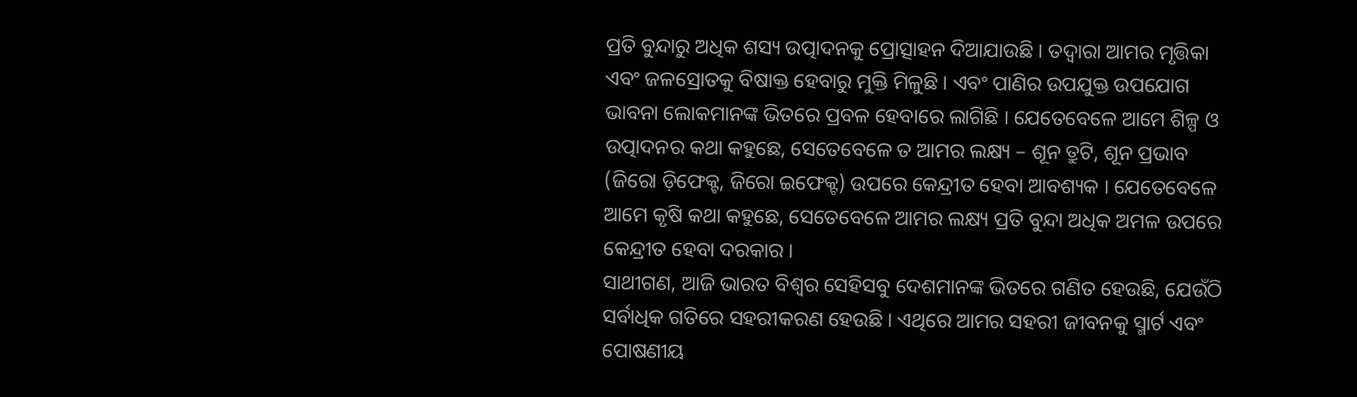ପ୍ରତି ବୁନ୍ଦାରୁ ଅଧିକ ଶସ୍ୟ ଉତ୍ପାଦନକୁ ପ୍ରୋତ୍ସାହନ ଦିଆଯାଉଛି । ତଦ୍ୱାରା ଆମର ମୃତ୍ତିକା ଏବଂ ଜଳସ୍ରୋତକୁ ବିଷାକ୍ତ ହେବାରୁ ମୁକ୍ତି ମିଳୁଛି । ଏବଂ ପାଣିର ଉପଯୁକ୍ତ ଉପଯୋଗ ଭାବନା ଲୋକମାନଙ୍କ ଭିତରେ ପ୍ରବଳ ହେବାରେ ଲାଗିଛି । ଯେତେବେଳେ ଆମେ ଶିଳ୍ପ ଓ ଉତ୍ପାଦନର କଥା କହୁଛେ, ସେତେବେଳେ ତ ଆମର ଲକ୍ଷ୍ୟ – ଶୂନ ତ୍ରୁଟି, ଶୂନ ପ୍ରଭାବ (ଜିରୋ ଡ଼ିଫେକ୍ଟ, ଜିରୋ ଇଫେକ୍ଟ) ଉପରେ କେନ୍ଦ୍ରୀତ ହେବା ଆବଶ୍ୟକ । ଯେତେବେଳେ ଆମେ କୃଷି କଥା କହୁଛେ, ସେତେବେଳେ ଆମର ଲକ୍ଷ୍ୟ ପ୍ରତି ବୁନ୍ଦା ଅଧିକ ଅମଳ ଉପରେ କେନ୍ଦ୍ରୀତ ହେବା ଦରକାର ।
ସାଥୀଗଣ, ଆଜି ଭାରତ ବିଶ୍ୱର ସେହିସବୁ ଦେଶମାନଙ୍କ ଭିତରେ ଗଣିତ ହେଉଛି, ଯେଉଁଠି ସର୍ବାଧିକ ଗତିରେ ସହରୀକରଣ ହେଉଛି । ଏଥିରେ ଆମର ସହରୀ ଜୀବନକୁ ସ୍ମାର୍ଟ ଏବଂ ପୋଷଣୀୟ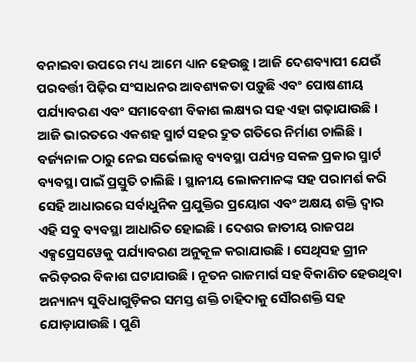ବନାଇବା ଉପରେ ମଧ୍ୟ ଆମେ ଧ୍ୟାନ ହେଉଛୁ । ଆଜି ଦେଶବ୍ୟାପୀ ଯେଉଁ ପରବର୍ତ୍ତୀ ପିଢ଼ିର ସଂସାଧନର ଆବଶ୍ୟକତା ପଡ଼ୁଛି ଏବଂ ପୋଷଣୀୟ ପର୍ଯ୍ୟାବରଣ ଏବଂ ସମାବେଶୀ ବିକାଶ ଲକ୍ଷ୍ୟର ସହ ଏହା ଗଢ଼ାଯାଉଛି । ଆଜି ଭାରତରେ ଏକଶହ ସ୍ମାର୍ଟ ସହର ଦ୍ରୁତ ଗତିରେ ନିର୍ମାଣ ଚାଲିଛି । ବର୍ଜ୍ୟନାଳ ଠାରୁ ନେଇ ସର୍ଭେଲାନ୍ସ ବ୍ୟବସ୍ଥା ପର୍ଯ୍ୟନ୍ତ ସକଳ ପ୍ରକାର ସ୍ମାର୍ଟ ବ୍ୟବସ୍ଥା ପାଇଁ ପ୍ରସ୍ତୁତି ଚାଲିଛି । ସ୍ଥାନୀୟ ଲୋକମାନଙ୍କ ସହ ପରାମର୍ଶ କରି ସେହି ଆଧାରରେ ସର୍ବାଧୁନିକ ପ୍ରଯୁକ୍ତିର ପ୍ରୟୋଗ ଏବଂ ଅକ୍ଷୟ ଶକ୍ତି ଦ୍ୱାର ଏହି ସବୁ ବ୍ୟବସ୍ଥା ଆଧାରିତ ହୋଇଛି । ଦେଶର ଜାତୀୟ ରାଜପଥ ଏକ୍ସପ୍ରେସୱେକୁ ପର୍ଯ୍ୟାବରଣ ଅନୁକୂଳ କରାଯାଉଛି । ସେଥିସହ ଗ୍ରୀନ କରିଡ଼ରର ବିକାଶ ଘଟାଯାଉଛି । ନୂତନ ରାଜମାର୍ଗ ସହ ବିକାଣିତ ହେଉଥିବା ଅନ୍ୟାନ୍ୟ ସୁବିଧାଗୁଡ଼ିକର ସମସ୍ତ ଶକ୍ତି ଚାହିଦାକୁ ସୌରଶକ୍ତି ସହ ଯୋଡ଼ାଯାଉଛି । ପୁଣି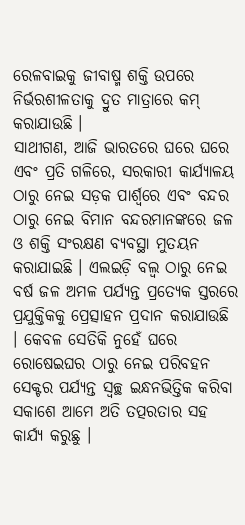ରେଳବାଇକୁ ଜୀବାଷ୍ମ ଶକ୍ତି ଉପରେ ନିର୍ଭରଶୀଳତାକୁ ଦ୍ରୁତ ମାତ୍ରାରେ କମ୍ କରାଯାଉଛି ।
ସାଥୀଗଣ, ଆଜି ଭାରତରେ ଘରେ ଘରେ ଏବଂ ପ୍ରତି ଗଳିରେ, ସରକାରୀ କାର୍ଯ୍ୟାଳୟ ଠାରୁ ନେଇ ସଡ଼କ ପାର୍ଶ୍ଵରେ ଏବଂ ବନ୍ଦର ଠାରୁ ନେଇ ବିମାନ ବନ୍ଦରମାନଙ୍କରେ ଜଳ ଓ ଶକ୍ତି ସଂରକ୍ଷଣ ବ୍ୟବସ୍ଥା ମୁତୟନ କରାଯାଇଛି । ଏଲଇଡ଼ି ବଲ୍ବ ଠାରୁ ନେଇ ବର୍ଷ ଜଳ ଅମଳ ପର୍ଯ୍ୟନ୍ତ ପ୍ରତ୍ୟେକ ସ୍ତରରେ ପ୍ରଯୁକ୍ତିକକୁ ପ୍ରେତ୍ସାହନ ପ୍ରଦାନ କରାଯାଉଛି । କେବଳ ସେତିକି ନୁହେଁ ଘରେ ରୋଷେଇଘର ଠାରୁ ନେଇ ପରିବହନ ସେକ୍ଟର ପର୍ଯ୍ୟନ୍ତ ସ୍ୱଚ୍ଛ ଇନ୍ଧନଭିତ୍ତିକ କରିବା ସକାଶେ ଆମେ ଅତି ତତ୍ପରତାର ସହ କାର୍ଯ୍ୟ କରୁଛୁ ।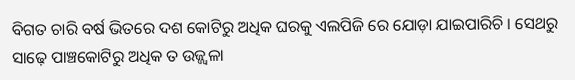ବିଗତ ଚାରି ବର୍ଷ ଭିତରେ ଦଶ କୋଟିରୁ ଅଧିକ ଘରକୁ ଏଲପିଜି ରେ ଯୋଡ଼ା ଯାଇପାରିଚି । ସେଥରୁ ସାଢ଼େ ପାଞ୍ଚକୋଟିରୁ ଅଧିକ ତ ଉଜ୍ଜ୍ୱଳା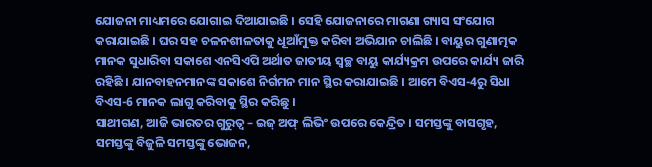ଯୋଜନା ମାଧ୍ୟମରେ ଯୋଗାଇ ଦିଆଯାଇଛି । ସେହି ଯୋଜନାରେ ମାଗଣା ଗ୍ୟାସ ସଂଯୋଗ କରାଯାଇଛି । ଘର ସହ ଚଳନଶୀଳତାକୁ ଧୂଆଁମୁକ୍ତ କରିବା ଅଭିଯାନ ଚାଲିଛି । ବାୟୁର ଗୁଣାତ୍ମକ ମାନକ ସୁଧାରିବା ସକାଶେ ଏନସିଏପି ଅର୍ଥାତ ଜାତୀୟ ସ୍ୱଚ୍ଛ ବାୟୁ କାର୍ଯ୍ୟକ୍ରମ ଉପରେ କାର୍ଯ୍ୟ ଜାରି ରହିଛି । ଯାନବାହନମାନଙ୍କ ସକାଶେ ନିର୍ଗମନ ମାନ ସ୍ଥିର କରାଯାଇଛି । ଆମେ ବିଏସ-4ରୁ ସିଧା ବିଏସ-6 ମାନକ ଲାଗୁ କରିବାକୁ ସ୍ଥିର କରିଛୁ ।
ସାଥୀଗଣ, ଆଜି ଭାରତର ଗୁରୁତ୍ଵ – ଇଜ୍ ଅଫ୍ ଲିଭିଂ ଉପରେ କେନ୍ଦ୍ରିତ । ସମସ୍ତଙ୍କୁ ବାସଗୃହ, ସମସ୍ତଙ୍କୁ ବିଜୁଳି ସମସ୍ତଙ୍କୁ ଭୋଜନ,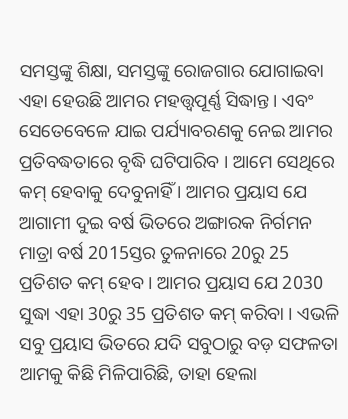ସମସ୍ତଙ୍କୁ ଶିକ୍ଷା, ସମସ୍ତଙ୍କୁ ରୋଜଗାର ଯୋଗାଇବା ଏହା ହେଉଛି ଆମର ମହତ୍ତ୍ୱପୂର୍ଣ୍ଣ ସିଦ୍ଧାନ୍ତ । ଏବଂ ସେତେବେଳେ ଯାଇ ପର୍ଯ୍ୟାବରଣକୁ ନେଇ ଆମର ପ୍ରତିବଦ୍ଧତାରେ ବୃଦ୍ଧି ଘଟିପାରିବ । ଆମେ ସେଥିରେ କମ୍ ହେବାକୁ ଦେବୁନାହିଁ । ଆମର ପ୍ରୟାସ ଯେ ଆଗାମୀ ଦୁଇ ବର୍ଷ ଭିତରେ ଅଙ୍ଗାରକ ନିର୍ଗମନ ମାତ୍ରା ବର୍ଷ 2015ସ୍ତର ତୁଳନାରେ 20ରୁ 25 ପ୍ରତିଶତ କମ୍ ହେବ । ଆମର ପ୍ରୟାସ ଯେ 2030 ସୁଦ୍ଧା ଏହା 30ରୁ 35 ପ୍ରତିଶତ କମ୍ କରିବା । ଏଭଳି ସବୁ ପ୍ରୟାସ ଭିତରେ ଯଦି ସବୁଠାରୁ ବଡ଼ ସଫଳତା ଆମକୁ କିଛି ମିଳିପାରିଛି, ତାହା ହେଲା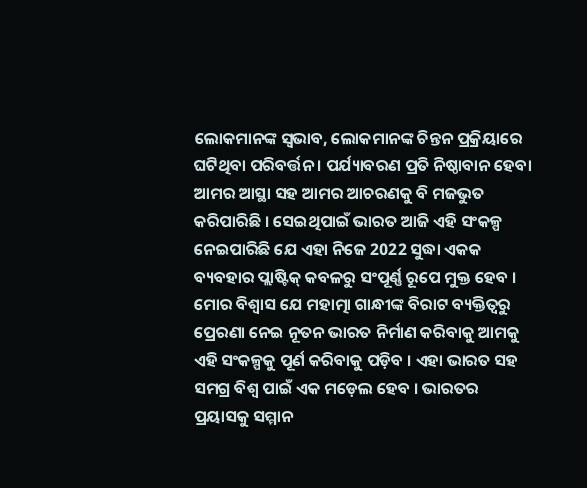ଲୋକମାନଙ୍କ ସ୍ୱଭାବ, ଲୋକମାନଙ୍କ ଚିନ୍ତନ ପ୍ରକ୍ରିୟାରେ ଘଟିଥିବା ପରିବର୍ତ୍ତନ । ପର୍ଯ୍ୟାବରଣ ପ୍ରତି ନିଷ୍ଠାବାନ ହେବା ଆମର ଆସ୍ଥା ସହ ଆମର ଆଚରଣକୁ ବି ମଜଭୁତ କରିପାରିଛି । ସେଇଥିପାଇଁ ଭାରତ ଆଜି ଏହି ସଂକଳ୍ପ ନେଇପାରିଛି ଯେ ଏହା ନିଜେ 2022 ସୁଦ୍ଧା ଏକକ ବ୍ୟବହାର ପ୍ଲାଷ୍ଟିକ୍ କବଳରୁ ସଂପୂର୍ଣ୍ଣ ରୂପେ ମୁକ୍ତ ହେବ । ମୋର ବିଶ୍ୱାସ ଯେ ମହାତ୍ମା ଗାନ୍ଧୀଙ୍କ ବିରାଟ ବ୍ୟକ୍ତିତ୍ୱରୁ ପ୍ରେରଣା ନେଇ ନୂତନ ଭାରତ ନିର୍ମାଣ କରିବାକୁ ଆମକୁ ଏହି ସଂକଳ୍ପକୁ ପୂର୍ଣ କରିବାକୁ ପଡ଼ିବ । ଏହା ଭାରତ ସହ ସମଗ୍ର ବିଶ୍ୱ ପାଇଁ ଏକ ମଡ଼େଲ ହେବ । ଭାରତର ପ୍ରୟାସକୁ ସମ୍ମାନ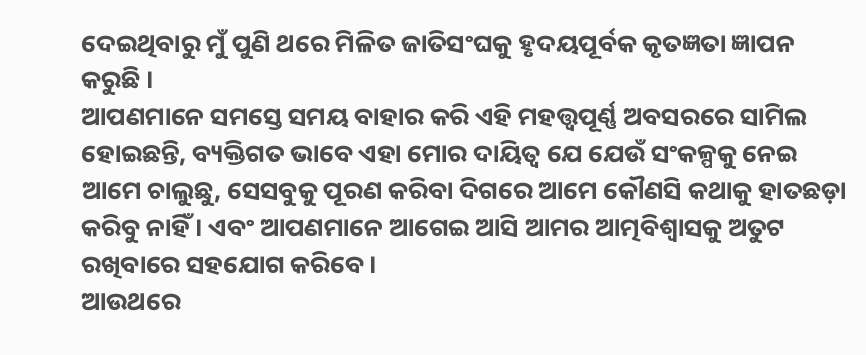ଦେଇଥିବାରୁ ମୁଁ ପୁଣି ଥରେ ମିଳିତ ଜାତିସଂଘକୁ ହୃଦୟପୂର୍ବକ କୃତଜ୍ଞତା ଜ୍ଞାପନ କରୁଛି ।
ଆପଣମାନେ ସମସ୍ତେ ସମୟ ବାହାର କରି ଏହି ମହତ୍ତ୍ୱପୂର୍ଣ୍ଣ ଅବସରରେ ସାମିଲ ହୋଇଛନ୍ତି, ବ୍ୟକ୍ତିଗତ ଭାବେ ଏହା ମୋର ଦାୟିତ୍ୱ ଯେ ଯେଉଁ ସଂକଳ୍ପକୁ ନେଇ ଆମେ ଚାଲୁଛୁ, ସେସବୁକୁ ପୂରଣ କରିବା ଦିଗରେ ଆମେ କୌଣସି କଥାକୁ ହାତଛଡ଼ା କରିବୁ ନାହିଁ । ଏବଂ ଆପଣମାନେ ଆଗେଇ ଆସି ଆମର ଆତ୍ମବିଶ୍ୱାସକୁ ଅତୁଟ ରଖିବାରେ ସହଯୋଗ କରିବେ ।
ଆଉଥରେ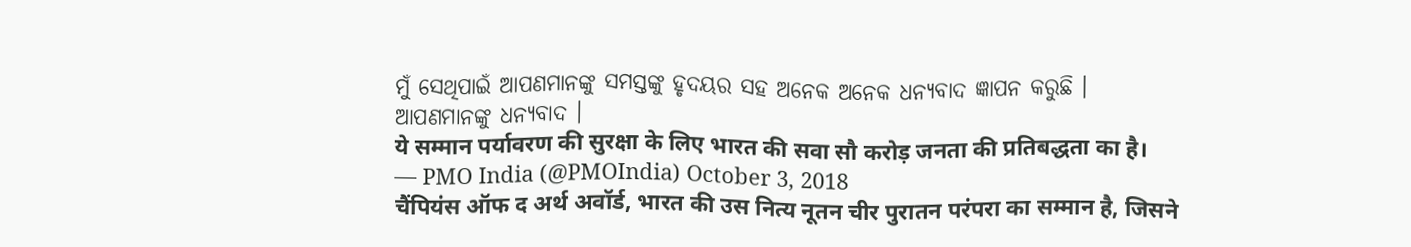ମୁଁ ସେଥିପାଇଁ ଆପଣମାନଙ୍କୁ ସମସ୍ତଙ୍କୁ ହୃଦୟର ସହ ଅନେକ ଅନେକ ଧନ୍ୟବାଦ ଜ୍ଞାପନ କରୁଛି ।
ଆପଣମାନଙ୍କୁ ଧନ୍ୟବାଦ ।
ये सम्मान पर्यावरण की सुरक्षा के लिए भारत की सवा सौ करोड़ जनता की प्रतिबद्धता का है।
— PMO India (@PMOIndia) October 3, 2018
चैंपियंस ऑफ द अर्थ अवॉर्ड, भारत की उस नित्य नूतन चीर पुरातन परंपरा का सम्मान है, जिसने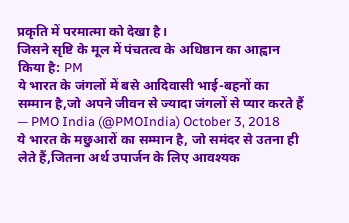प्रकृति में परमात्मा को देखा है।
जिसने सृष्टि के मूल में पंचतत्व के अधिष्ठान का आह्वान किया है: PM
ये भारत के जंगलों में बसे आदिवासी भाई-बहनों का सम्मान है,जो अपने जीवन से ज्यादा जंगलों से प्यार करते हैं
— PMO India (@PMOIndia) October 3, 2018
ये भारत के मछुआरों का सम्मान है, जो समंदर से उतना ही लेते हैं,जितना अर्थ उपार्जन के लिए आवश्यक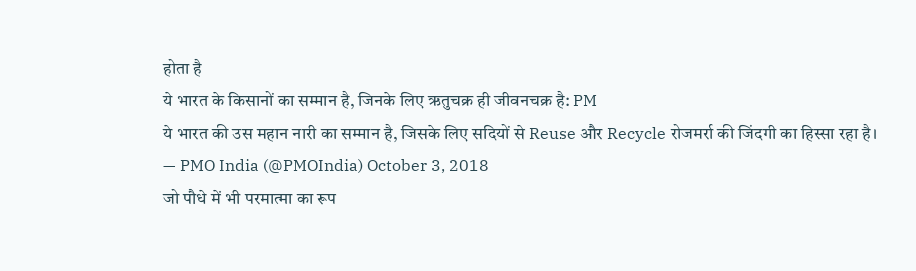होता है
ये भारत के किसानों का सम्मान है, जिनके लिए ऋतुचक्र ही जीवनचक्र है: PM
ये भारत की उस महान नारी का सम्मान है, जिसके लिए सदियों से Reuse और Recycle रोजमर्रा की जिंदगी का हिस्सा रहा है।
— PMO India (@PMOIndia) October 3, 2018
जो पौधे में भी परमात्मा का रूप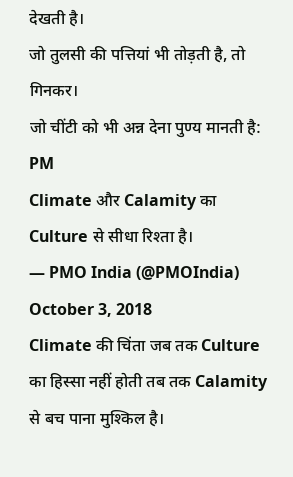देखती है।
जो तुलसी की पत्तियां भी तोड़ती है, तो गिनकर।
जो चींटी को भी अन्न देना पुण्य मानती है: PM
Climate और Calamity का Culture से सीधा रिश्ता है।
— PMO India (@PMOIndia) October 3, 2018
Climate की चिंता जब तक Culture का हिस्सा नहीं होती तब तक Calamity से बच पाना मुश्किल है।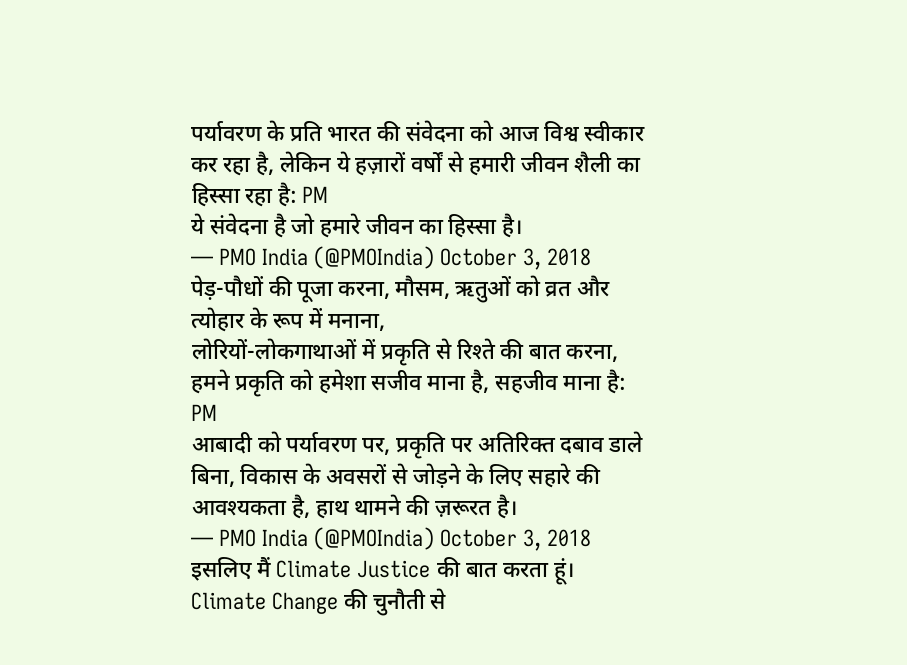पर्यावरण के प्रति भारत की संवेदना को आज विश्व स्वीकार कर रहा है, लेकिन ये हज़ारों वर्षों से हमारी जीवन शैली का हिस्सा रहा है: PM
ये संवेदना है जो हमारे जीवन का हिस्सा है।
— PMO India (@PMOIndia) October 3, 2018
पेड़-पौधों की पूजा करना, मौसम, ऋतुओं को व्रत और त्योहार के रूप में मनाना,
लोरियों-लोकगाथाओं में प्रकृति से रिश्ते की बात करना,
हमने प्रकृति को हमेशा सजीव माना है, सहजीव माना है: PM
आबादी को पर्यावरण पर, प्रकृति पर अतिरिक्त दबाव डाले बिना, विकास के अवसरों से जोड़ने के लिए सहारे की आवश्यकता है, हाथ थामने की ज़रूरत है।
— PMO India (@PMOIndia) October 3, 2018
इसलिए मैं Climate Justice की बात करता हूं।
Climate Change की चुनौती से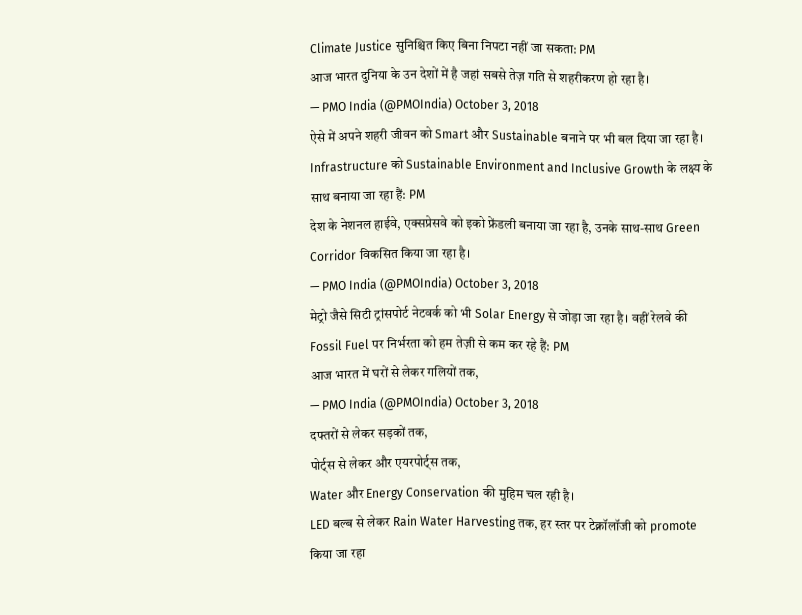Climate Justice सुनिश्चित किए बिना निपटा नहीं जा सकता: PM
आज भारत दुनिया के उन देशों में है जहां सबसे तेज़ गति से शहरीकरण हो रहा है।
— PMO India (@PMOIndia) October 3, 2018
ऐसे में अपने शहरी जीवन को Smart और Sustainable बनाने पर भी बल दिया जा रहा है।
Infrastructure को Sustainable Environment and Inclusive Growth के लक्ष्य के साथ बनाया जा रहा हैं: PM
देश के नेशनल हाईवे, एक्सप्रेसवे को इको फ्रेंडली बनाया जा रहा है, उनके साथ-साथ Green Corridor विकसित किया जा रहा है।
— PMO India (@PMOIndia) October 3, 2018
मेट्रो जैसे सिटी ट्रांसपोर्ट नेटवर्क को भी Solar Energy से जोड़ा जा रहा है। वहीं रेलवे की Fossil Fuel पर निर्भरता को हम तेज़ी से कम कर रहे हैं: PM
आज भारत में घरों से लेकर गलियों तक,
— PMO India (@PMOIndia) October 3, 2018
दफ्तरों से लेकर सड़कों तक,
पोर्ट्स से लेकर और एयरपोर्ट्स तक,
Water और Energy Conservation की मुहिम चल रही है।
LED बल्ब से लेकर Rain Water Harvesting तक, हर स्तर पर टेक्नॉलॉजी को promote किया जा रहा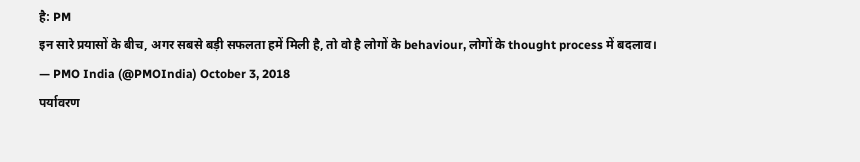है: PM
इन सारे प्रयासों के बीच, अगर सबसे बड़ी सफलता हमें मिली है, तो वो है लोगों के behaviour, लोगों के thought process में बदलाव।
— PMO India (@PMOIndia) October 3, 2018
पर्यावरण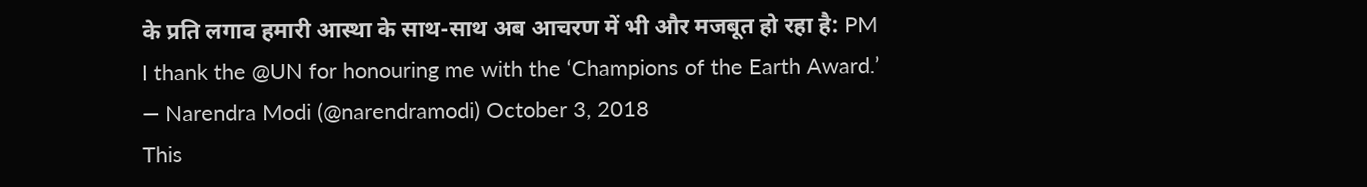के प्रति लगाव हमारी आस्था के साथ-साथ अब आचरण में भी और मजबूत हो रहा है: PM
I thank the @UN for honouring me with the ‘Champions of the Earth Award.’
— Narendra Modi (@narendramodi) October 3, 2018
This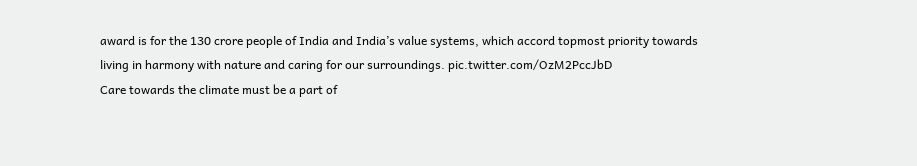award is for the 130 crore people of India and India’s value systems, which accord topmost priority towards living in harmony with nature and caring for our surroundings. pic.twitter.com/OzM2PccJbD
Care towards the climate must be a part of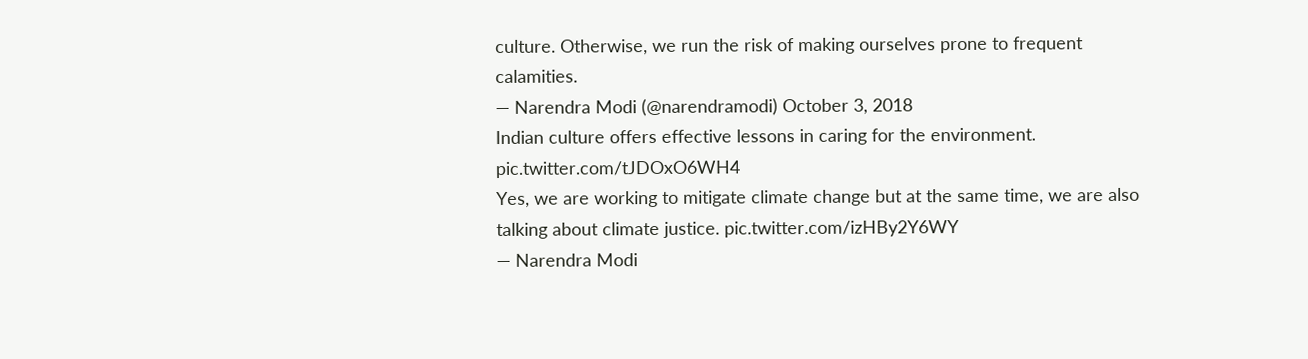culture. Otherwise, we run the risk of making ourselves prone to frequent calamities.
— Narendra Modi (@narendramodi) October 3, 2018
Indian culture offers effective lessons in caring for the environment. pic.twitter.com/tJDOxO6WH4
Yes, we are working to mitigate climate change but at the same time, we are also talking about climate justice. pic.twitter.com/izHBy2Y6WY
— Narendra Modi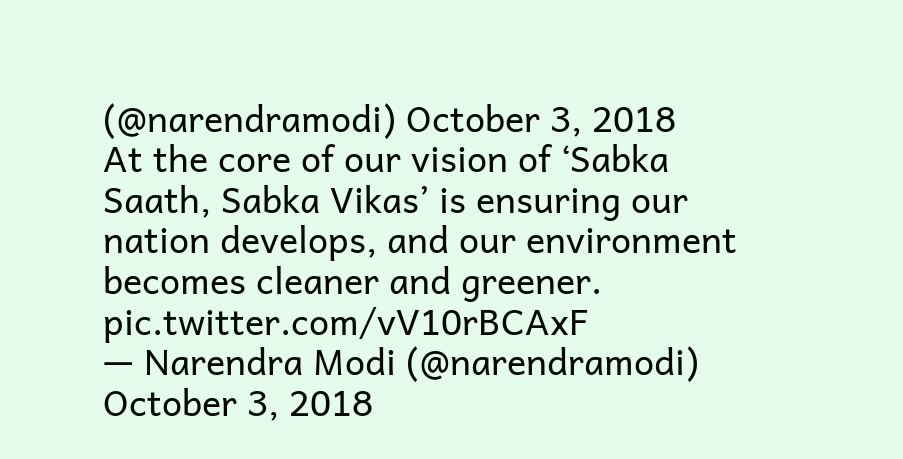(@narendramodi) October 3, 2018
At the core of our vision of ‘Sabka Saath, Sabka Vikas’ is ensuring our nation develops, and our environment becomes cleaner and greener. pic.twitter.com/vV10rBCAxF
— Narendra Modi (@narendramodi) October 3, 2018